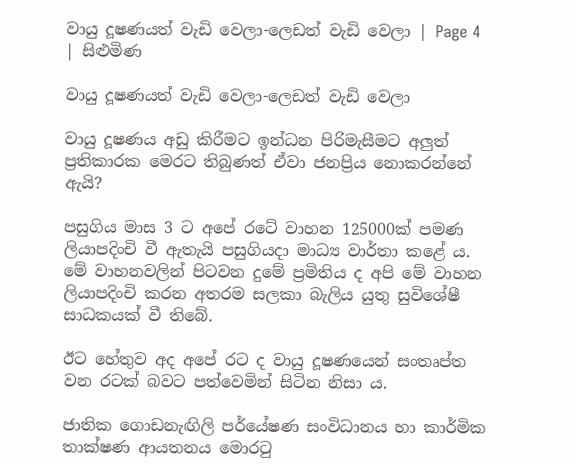වායු දූෂණයත් වැඩි වෙලා-ලෙඩත් වැඩි වෙලා | Page 4 | සිළුමිණ

වායු දූෂණයත් වැඩි වෙලා-ලෙඩත් වැඩි වෙලා

වායු දූෂණය අඩු කිරීමට ඉන්ධන පිරිමැසීමට අලුත් ප්‍රතිකාරක‍ මෙරට තිබුණත් ඒවා ජනප්‍රිය නොකරන්නේ ඇයි?

පසුගිය මාස 3 ට අපේ රටේ වාහන 125000ක් පමණ ලියාපදිංචි වී ඇතැයි පසුගියදා මාධ්‍ය වාර්තා කළේ ය. මේ වාහනවලින් පිටවන දුමේ ප්‍රමිතිය ද අපි මේ වාහන ලියාපදිංචි කරන අතරම සලකා බැලිය යුතු සුවිශේෂී සාධකයක් වී තිබේ.

ඊට හේතුව අද අපේ රට ද වායු දූෂණයෙන් සංත‍ෘප්ත වන රටක් බවට පත්වෙමින් සිටින නිසා ය.

ජාතික ගොඩනැඟිලි පර්යේෂණ සංවිධානය හා කාර්මික තාක්ෂණ ආයතනය මොරටු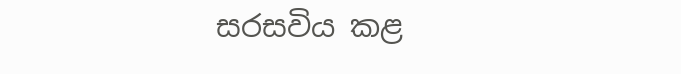සරසවිය කළ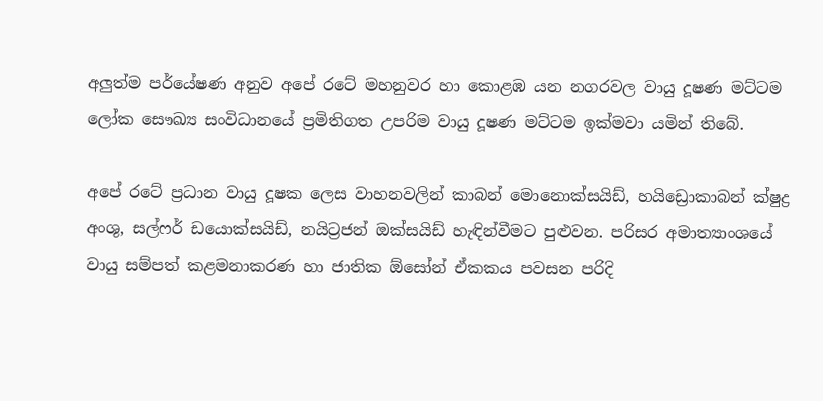අලුත්ම පර්යේෂණ අනුව අපේ රටේ මහනුවර හා කොළඹ යන නගරවල වායු දූෂණ මට්ටම ලෝක සෞඛ්‍ය සංවිධානයේ ප්‍රමිතිගත උපරිම වායු දූෂණ මට්ටම ඉක්මවා යමින් තිබේ.

අපේ රටේ ප්‍රධාන වායු දූෂක ලෙස වාහනවලින් කාබන් මොනොක්සයිඩ්, හයිඩ්‍රොකාබන් ක්ෂුද්‍ර අංශු, සල්ෆර් ‍ඩයොක්සයිඩ්, නයිට්‍රජන් ඔක්සයිඩ් හැඳින්වීමට පුළුවන‍. පරිසර අමාත්‍යාංශයේ වායු සම්පත් කළමනාකරණ හා ජාතික ඕසෝන් ඒකකය පවසන පරිදි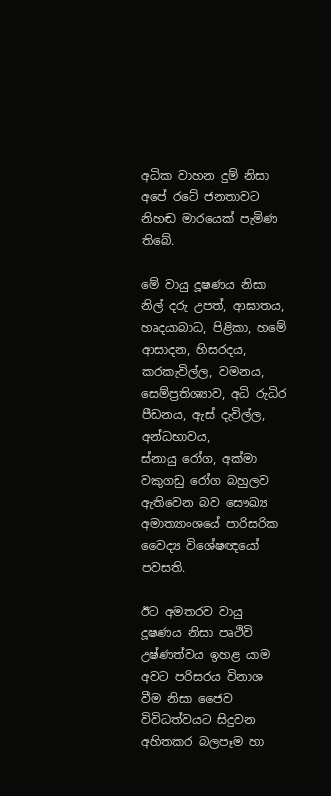අධික වාහන දුම් නිසා අපේ රටේ ජනතාවට නිහඬ මාරයෙක් පැමිණ තිබේ.

මේ වායු දූෂණය නිසා නිල් දරු උපත්, ආඝාතය, හෘදයාබාධ, පිළිකා, හමේ ආසාදන, හිසරදය, කරකැවිල්ල, වමනය, සෙම්ප්‍රතිශ්‍යාව, අධි රුධිර පීඩනය, ඇස් දැවිල්ල, අන්ධභාවය, ස්නායු ‍රෝග, අක්මා වකුගඩු රෝග බහුලව ඇතිවෙන බව සෞඛ්‍ය අමාත්‍යාංශයේ පාරිසරික වෛද්‍ය විශේෂඥයෝ පවසති.

ඊට අමතරව වායු දූෂණය නිසා පෘථිවි උෂ්ණත්වය ඉහළ යාම අවට පරිසරය විනාශ වීම නිසා ජෛව විවිධත්වයට සිදුවන අහිතකර බලපෑම හා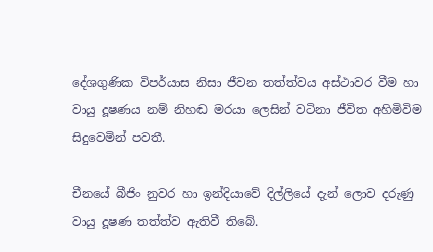දේශගුණික විපර්යාස නිසා ජීවන තත්ත්වය අස්ථාවර වීම හා වායු දූෂණය නම් නිහඬ මරයා ලෙසින් වටිනා ජීවිත අහිමිවිම සිදුවෙමින් පවතී.

චීනයේ බීජිං නුවර හා ඉන්දියාවේ දිල්ලියේ දැන් ලොව දරුණු වායු දූෂණ තත්ත්ව ඇතිවී තිබේ.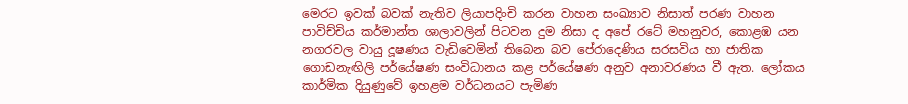මෙරට ඉවක් බවක් නැතිව ලියාපදිංචි කරන වාහන සංඛ්‍යාව නිසාත් පරණ වාහන පාවිච්චිය කර්මාන්ත ශාලාවලින් පිටවන දුම නිසා ද අපේ රටේ මහනුවර, කොළඹ යන නගරවල වායු දූෂණය වැඩිවෙමින් තිබෙන බව පේරාදෙණිය සරසවිය හා ජාතික ගොඩනැඟිලි පර්යේෂණ සංවිධානය කළ පර්යේෂණ අනුව අනාවරණය වී ඇත. ලෝකය කාර්මික දියුණුවේ ඉහළම වර්ධනයට පැමිණ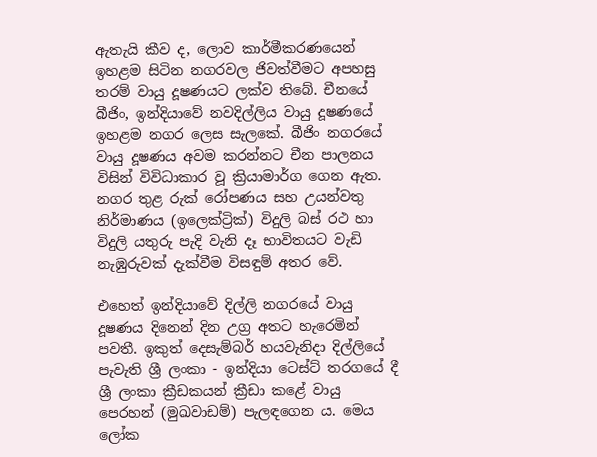ඇතැයි කීව ද, ලොව කාර්මීකරණයෙන් ඉහළම සිටින නගරවල ජිවත්වීමට අපහසු තරම් වායු දූෂණයට ලක්ව තිබේ. චීනයේ බීජිං, ඉන්දියාවේ නවදිල්ලිය වායු දූෂණයේ ඉහළම නගර ලෙස සැලකේ. බීජිං නගරයේ වායු දූෂණය අවම කරන්නට චීන පාලනය විසින් විවිධාකාර වූ ක්‍රියාමාර්ග ගෙන ඇත. නගර තුළ රුක් රෝපණය සහ උයන්වතු නිර්මාණය (ඉලෙක්ට්‍රික්) විදුලි බස් රථ හා විදුලි යතුරු පැදි වැනි දෑ භාවිතයට වැඩි නැඹුරුවක් දැක්වීම විසඳුම් අතර වේ.

එහෙත් ඉන්දියාවේ දිල්ලි නගරයේ වායු දූෂණය දිනෙන් දින උග්‍ර අතට හැරෙමින් පවතී. ඉකුත් දෙසැම්බර් හයවැනිදා දිල්ලියේ පැවැති ශ්‍රී ලංකා - ඉන්දියා ටෙස්ට් තරගයේ දී ශ්‍රී ලංකා ක්‍රීඩකයන් ක්‍රීඩා කළේ වායු පෙරහන් (මුඛවාඩම්) පැලඳගෙන ය. මෙය ලෝක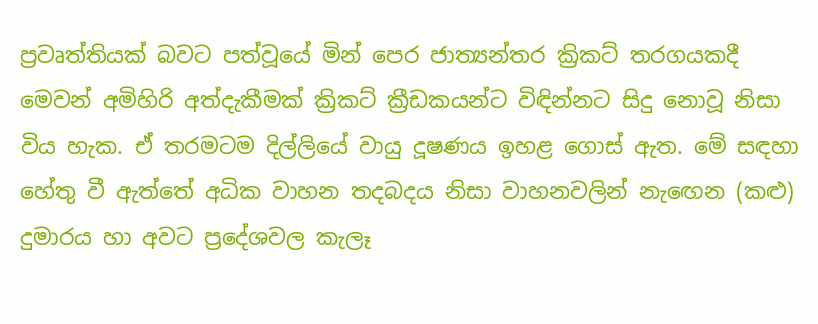ප්‍රවෘත්තියක් බවට පත්වූයේ මින් පෙර ජාත්‍යන්තර ක්‍රිකට් තරගයකදී මෙවන් අමිහිරි අත්දැකීමක් ක්‍රිකට් ක්‍රීඩකයන්ට විඳින්නට සිදු නොවූ නිසා විය හැක. ඒ තරමටම දිල්ලියේ වායු දූෂණය ඉහළ ගොස් ඇත. මේ සඳහා හේතු වී ඇත්තේ අධික වාහන තදබදය නිසා වාහනවලින් නැ‍ඟෙන (කළු) දුමාරය හා අවට ප්‍රදේශවල කැලෑ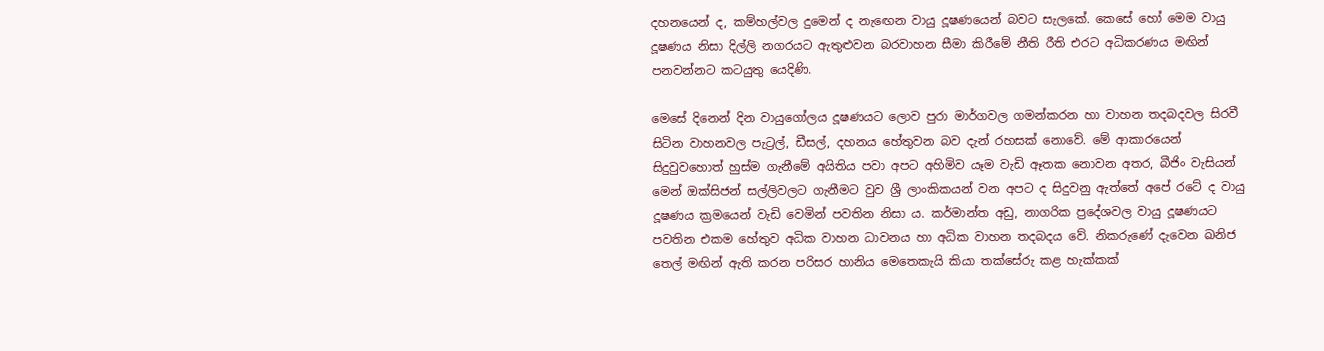දහනයෙන් ද, කම්හල්වල දුමෙන් ද නැ‍ඟෙන වායු දූෂණයෙන් බවට සැලකේ. කෙසේ හෝ මෙම වායු දූෂණය නිසා දිල්ලි නගරයට ඇතුළුවන බරවාහන සීමා කිරීමේ නීති රීති එරට අධිකරණය මඟින් පනවන්නට කටයුතු යෙදිණි.

මෙසේ දිනෙන් දින වායුගෝලය දූෂණයට ලොව පුරා මාර්ගවල ගමන්කරන හා වාහන තදබදවල සිරවී සිටින වාහනවල පැට්‍රල්, ඩීසල්, දහනය හේතුවන බව දැන් රහසක් නොවේ. මේ ආකාරයෙන් සිදුවුවහොත් හුස්ම ගැනීමේ අයිතිය පවා අපට අහිමිව යෑම වැඩි ඈතක නොවන අතර, බීජිං වැසියන් මෙන් ඔක්සිජන් සල්ලිවලට ගැනීමට වුව ශ්‍රී ලාංකිකයන් වන අපට ද සිදුවනු ඇත්තේ අපේ රටේ ද වායු දූෂණය ක්‍රමයෙන් වැඩි වෙමින් පවතින නිසා ය. කර්මාන්ත අඩු, නාගරික ප්‍රදේශවල වායු දූෂණයට පවතින එකම හේතුව අධික වාහන ධාවනය හා අධික වාහන තදබදය වේ. නිකරුණේ දැවෙන ඛනිජ තෙල් මඟින් ඇති කරන පරිසර හානිය මෙතෙකැයි කියා තක්සේරු කළ හැක්කක්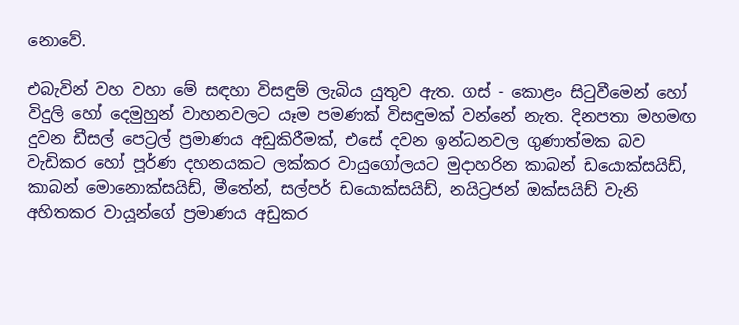නොවේ.

එබැවින් වහ වහා මේ සඳහා විසඳුම් ලැබිය යුතුව ඇත. ගස් - කොළං සිටුවීමෙන් හෝ විදුලි හෝ දෙමුහුන් වාහනවලට යෑම පමණක් විසඳුමක් වන්නේ නැත. දිනපතා මහමඟ දුවන ඩීසල් පෙට්‍රල් ප්‍රමාණය අඩුකිරීමක්, එසේ දවන ඉන්ධනවල ගුණාත්මක බව වැඩිකර හෝ ප‍ූර්ණ දහනයකට ලක්කර වායුගෝලයට මුදාහරින කාබන් ඩයොක්සයිඩ්, කාබන් මොනොක්සයිඩ්, මීතේන්, සල්පර් ඩයොක්සයිඩ්, නයිට්‍රජන් ඔක්සයිඩ් වැනි අහිතකර වාය‍ූන්ගේ ප්‍රමාණය අඩුකර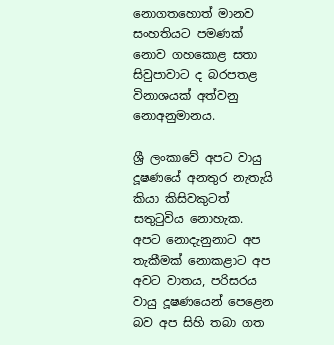නොගතහොත් මානව සංහතියට පමණක් නොව ගහකොළ සතා සිවුපාවාට ද බරපතළ විනාශයක් අත්වනු නොඅනුමානය.

ශ්‍රී ලංකාවේ අපට වායු දූෂණයේ අනතුර නැතැයි කියා කිසිවකුටත් සතුටුවිය නොහැක. අපට නොදැනුනාට අප තැකීමක් නොකළාට අප අවට වාතය, පරිසරය වායු දූෂණයෙන් පෙළෙන බව අප සිහි තබා ගත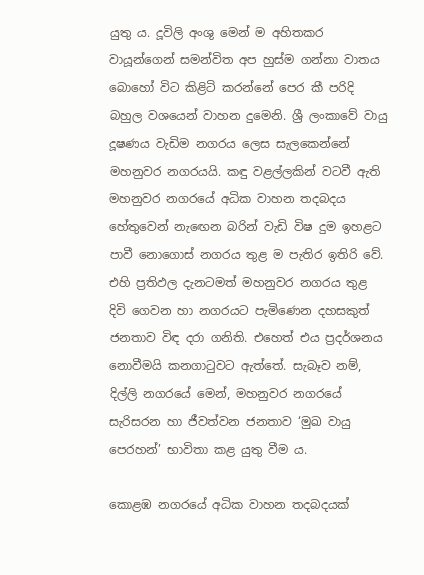යුතු ය. දූවිලි අංශු මෙන් ම අහිතකර වායූන්ගෙන් සමන්විත අප හුස්ම ගන්නා වාතය බොහෝ විට කිළිටි කරන්නේ පෙර කී පරිදි බහුල වශයෙන් වාහන දුමෙනි. ශ්‍රී ලංකාවේ වායු දූෂණය වැඩිම නගරය ලෙස සැලකෙන්නේ මහනුවර නගරයයි. කඳු වළල්ලකින් වටවී ඇති මහනුවර නගරයේ අධික වාහන තදබදය හේතුවෙන් නැ‍ඟෙන බරින් වැඩි විෂ දුම ඉහළට පාවී නොගොස් නගරය තුළ ම පැතිර ඉතිරි වේ. එහි ප්‍රතිඵල දැනටමත් මහනුවර නගරය තුළ දිවි ගෙවන හා නගරයට පැමිණෙන දහසකුත් ජනතාව විඳ දරා ගනිති‍. එහෙත් එය ප්‍රදර්ශනය නොවීමයි කනගාටුවට ඇත්තේ. සැබෑව නම්, දිල්ලි නගරයේ මෙන්, මහනුවර නගරයේ සැරිසරන හා ජීවත්වන ජනතාව ‘මුඛ වායු පෙරහන්’ භාවිතා කළ යුතු වීම ය.

කොළඹ නගරයේ අධික වාහන තදබදයක්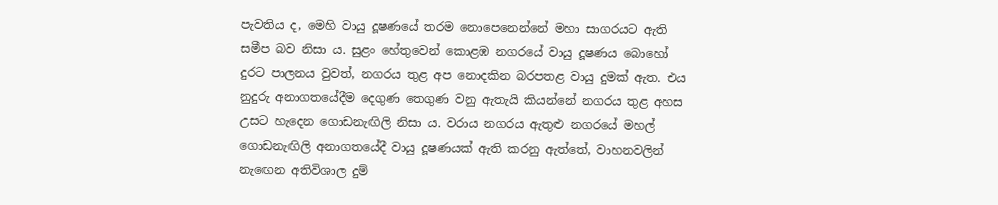පැවතිය ද, මෙහි වායු දූෂණයේ තරම නොපෙනෙන්නේ මහා සාගරයට ඇති සමීප බව නිසා ය. සුළං හේතුවෙන් කොළඹ නගරයේ වායු දූෂණය බොහෝ දුරට පාලනය වුවත්, නගරය තුළ අප නොදකින බරපතළ වායු දුමක් ඇත. එය නුදුරු අනාගතයේදීම දෙගුණ තෙගුණ වනු ඇතැයි කියන්නේ නගරය තුළ අහස උසට හැදෙන ගොඩනැඟිලි නිසා ය. වරාය නගරය ඇතුළු නගරයේ මහල් ගොඩනැඟිලි අනාගතයේදී වායු දූෂණයක් ඇති කරනු ඇත්තේ, වාහනවලින් නැ‍ඟෙන අතිවිශාල දුම්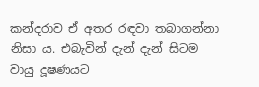කන්දරාව ඒ අතර රඳවා තබාගන්නා නිසා ය. එබැවින් දැන් දැන් සිටම වායු දූෂණයට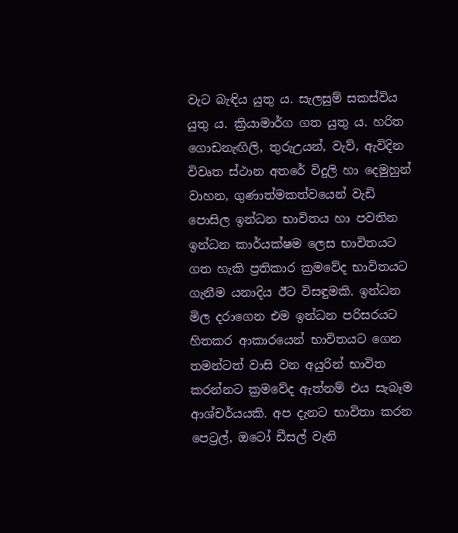වැට බැඳිය යුතු ය. සැලසුම් සකස්විය යුතු ය. ක්‍රියාමාර්ග ගත යුතු ය. හරිත ගොඩනැඟිලි, තුරුඋයන්, වැව්, ඇවිදින විවෘත ස්ථාන අතරේ විදුලි හා දෙමුහුන් වාහන, ගුණාත්මකත්වයෙන් වැඩි පොසිල ඉන්ධන භාවිතය හා පවතින ඉන්ධන කාර්යක්ෂම ලෙස භාවිතයට ගත හැකි ප්‍රතිකාර ක්‍රමවේද භාවිතයට ගැනීම යනාදිය ඊට විසඳුමකි. ඉන්ධන මිල දරාගෙන එම ඉන්ධන පරිසරයට හිතකර ආකාරයෙන් භාවිතයට ගෙන තමන්ටත් වාසි වන අයුරින් භාවිත කරන්නට ක්‍රමවේද ඇත්නම් එය සැබෑම ආශ්චර්යයකි. අප දැනට භාවිතා කරන පෙට්‍රල්, ඔටෝ ඩීසල් වැනි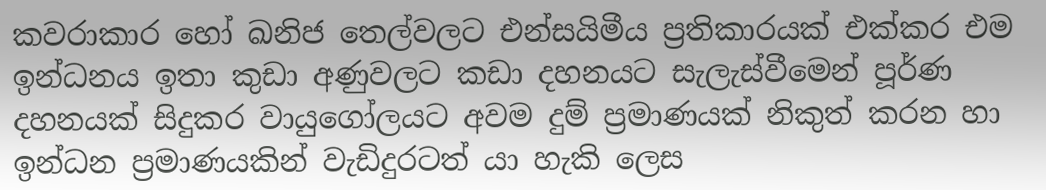කවරාකාර හෝ ඛනිජ තෙල්වලට එන්සයිමීය ප්‍රතිකාරයක් එක්කර එම ඉන්ධනය ඉතා කුඩා අණුවලට කඩා දහනයට සැලැස්වීමෙන් පූර්ණ දහනයක් සිදුකර වායුගෝලයට අවම දුම් ප්‍රමාණයක් නිකුත් කරන හා ඉන්ධන ප්‍රමාණයකින් වැඩිදුරටත් යා හැකි ලෙස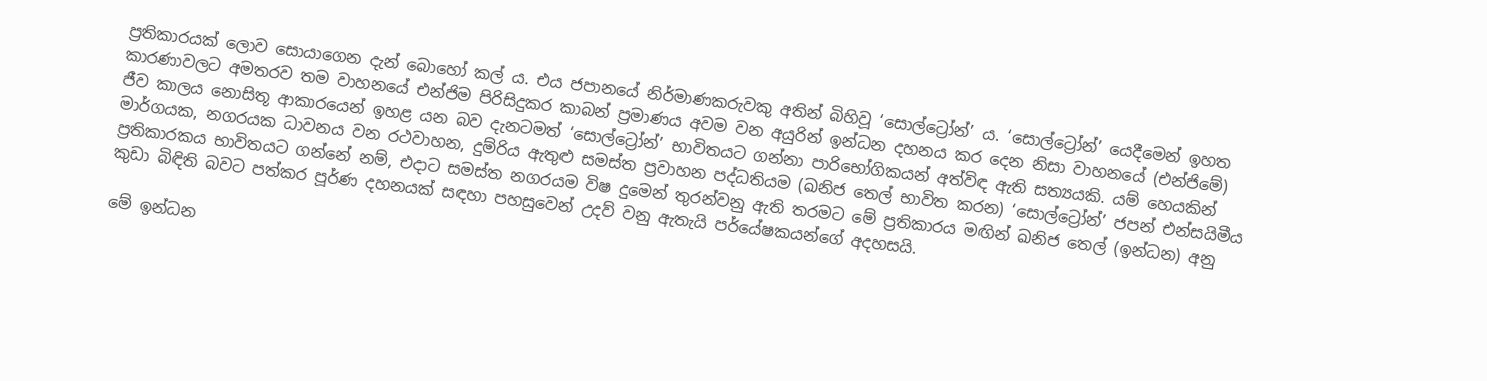ප්‍රතිකාරයක් ලොව සොයාගෙන දැන් බොහෝ කල් ය. එය ජපානයේ නිර්මාණකරුවකු අතින් බිහිවූ ‘සොල්ට්‍රෝන්’ ය. ‘සොල්ට්‍රෝන්’ යෙදීමෙන් ඉහත කාරණාවලට අමතරව තම වාහනයේ එන්ජිම පිරිසිදුකර කාබන් ප්‍රමාණය අවම වන අයුරින් ඉන්ධන දහනය කර දෙන නිසා වාහනයේ (එන්ජිමේ) ජීව කාලය නොසිතූ ආකාරයෙන් ඉහළ යන බව දැනටමත් ‘සොල්ට්‍රෝන්’ භාවිතයට ගන්නා පාරිභෝගිකයන් අත්විඳ ඇති සත්‍යයකි. යම් හෙයකින් මාර්ගයක, නගරයක ධාවනය වන රථවාහන, දුම්රිය ඇතුළු සමස්ත ප්‍රවාහන පද්ධතියම (ඛනිජ තෙල් භාවිත කරන) ‘සොල්ට්‍රෝන්’ ජපන් එන්සයිමීය ප්‍රතිකාරකය භාවිතයට ගන්නේ නම්, එදාට සමස්ත නගරයම විෂ දුමෙන් තුරන්වනු ඇති තරමට මේ ප්‍රතිකාරය මඟින් ඛනිජ තෙල් (ඉන්ධන) අනු කුඩා බිඳිති බවට පත්කර පූර්ණ දහනයක් සඳහා පහසුවෙන් උදව් වනු ඇතැයි පර්යේෂකයන්ගේ අදහසයි.

මේ ඉන්ධන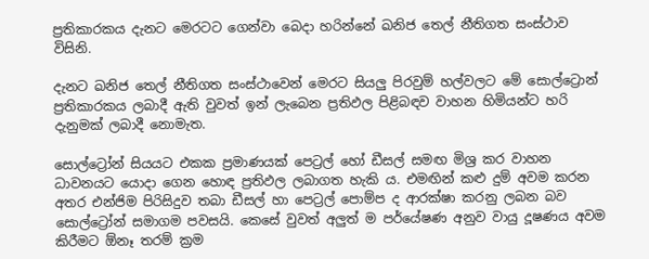ප්‍රතිකාරකය දැනට මෙරටට ගෙන්වා බෙදා හරින්නේ ඛනිජ තෙල් නීතිගත සංස්ථාව විසිනි.

දැනට ඛනිජ තෙල් නීතිගත සංස්ථාවෙන් මෙරට සියලු පිරවුම් හල්වලට මේ සොල්ට්‍රොන් ප්‍රතිකාරකය ලබාදී ඇති වුවත් ඉන් ලැබෙන ප්‍රතිඵල පිළිබඳව වාහන හිමියන්ට හරි දැනුමක් ලබාදී නොමැත.

සොල්ට්‍රෝන් සියයට එකක ප්‍රමාණයක් පෙට්‍රල් හෝ ඩීසල් සමඟ මිශ්‍ර කර වාහන ධාවනයට යොදා ගෙන හොඳ ප්‍රතිඵල ලබාගත හැකි ය. එමඟින් කළු දුම් අවම කරන අතර එන්ජිම පිරිසිදුව තබා ඩීසල් හා පෙට්‍රල් පොම්ප ද ආරක්ෂා කරනු ලබන බව සොල්ට්‍රෝන් සමාගම පවසයි. කෙසේ වුවත් අලුත් ම පර්යේෂණ අනුව වායු දූෂණය අවම කිරීමට ඕනෑ තරම් ක්‍රම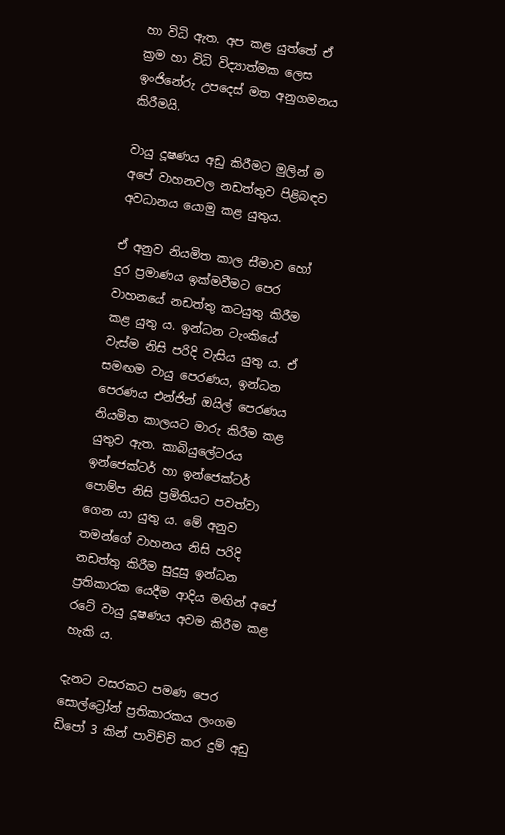හා විධි ඇත. අප කළ යුත්තේ ඒ ක්‍රම හා විධි විද්‍යාත්මක ලෙස ඉංජිනේරු උපදෙස් මත අනුගමනය කිරීමයි.

වායු දූෂණය අඩු කිරීමට මුලින් ම අපේ වාහනවල නඩත්තුව පිළිබඳව අවධානය යොමු කළ යුතුය.

ඒ අනුව නියමිත කාල ස‍ීමාව හෝ දුර ප්‍රමාණය ඉක්මවීමට පෙර වාහනයේ නඩත්තු කටයුතු කිරීම කළ යුතු ය. ඉන්ධන ටැංකියේ වැස්ම නිසි පරිදි වැසිය යුතු ය. ඒ සමඟම වායු පෙරණය, ඉන්ධන පෙරණය එන්ජින් ඔයිල් පෙරණය නියමිත කාලයට මාරු කිරීම කළ යුතුව ඇත. කාබියුලේටරය ඉන්ජෙක්ටර් හා ඉන්ජෙක්ටර් පොම්ප නිසි ප්‍රමිතියට පවත්වා ගෙන යා යුතු ය. මේ අනුව තමන්ගේ වාහනය නිසි පරිදි නඩත්තු කිරීම සුදුසු ඉන්ධන ප්‍රතිකාරක යෙදීම ආදිය මඟින් අපේ රටේ වායු දූෂණය අවම කිරීම කළ හැකි ය.

දැනට වසරකට පමණ පෙර සොල්ට්‍රෝන් ප්‍රතිකාරකය ලංගම ඩිපෝ 3 කින් පාවිච්චි කර දුම් අඩු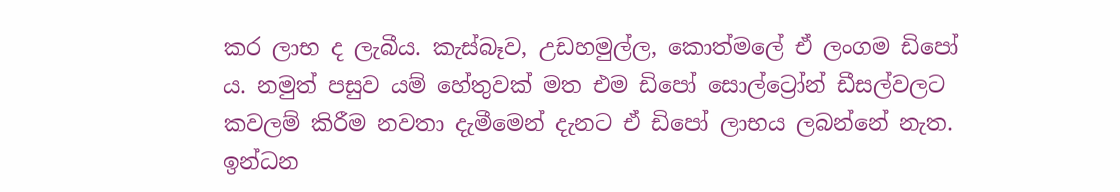කර ලාභ ද ලැබීය. කැස්බෑව, උඩහමුල්ල, කොත්මලේ ඒ ලංගම ඩිපෝ ය. නමුත් පසුව යම් හේතුවක් මත එම ඩිපෝ සොල්ට්‍රෝන් ඩීසල්වලට කවලම් කිරීම නවතා දැමීමෙන් දැනට ඒ ඩිපෝ ලාභය ලබන්නේ නැත. ඉන්ධන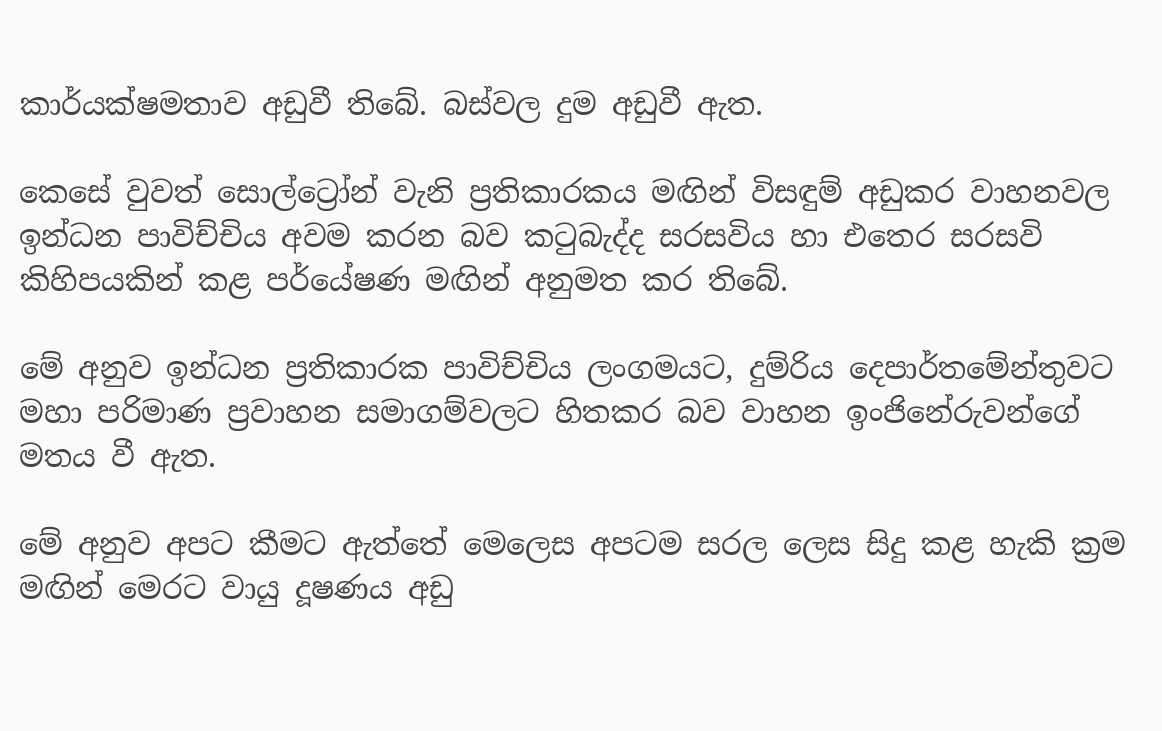කාර්යක්ෂමතාව අඩුවී තිබේ. බස්වල දුම අඩුවී ඇත.

කෙසේ වුවත් සොල්ට්‍රෝන් වැනි ප්‍රතිකාරකය මඟින් විසඳුම් අඩුකර වාහනවල ඉන්ධන පාවිච්චිය අවම කරන බව කටුබැද්ද සරසවිය හා එතෙර සරසවි කිහිපයකින් කළ පර්යේෂණ මඟින් අනුමත කර තිබේ.

මේ අනුව ඉන්ධන ප්‍රතිකාරක පාවිච්චිය ලංගමයට, දුම්රිය දෙපාර්තමේන්තුවට මහා පරිමාණ ප්‍රවාහන සමාගම්වලට හිතකර බව වාහන ඉංජිනේරුවන්ගේ මතය වී ඇත.

මේ අනුව අපට කීමට ඇත්තේ මෙලෙස අපටම සරල ලෙස සිදු කළ හැකි ක්‍රම මඟින් මෙරට වායු දූෂණය අඩු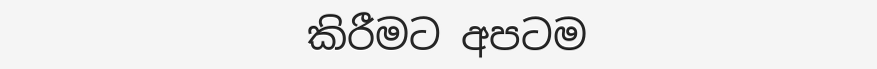කිරීමට අපටම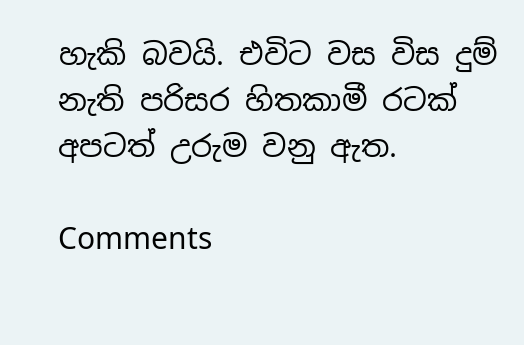හැකි බවයි. එවිට වස විස දුම් නැති පරිසර හිතකාමී රටක් අපටත් උරුම වනු ඇත.

Comments